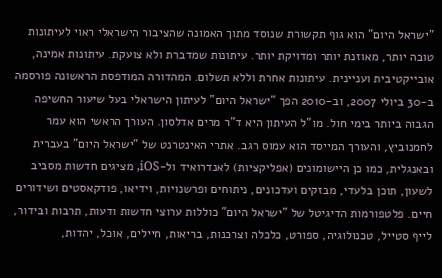"ישראל היום" הוא גוף תקשורת שנוסד מתוך האמונה שהציבור הישראלי ראוי לעיתונות טובה יותר, מאוזנת יותר ומדויקת יותר. עיתונות שמדברת ולא צועקת. עיתונות אמינה, אובייקטיבית ועניינית. עיתונות אחרת וללא תשלום. המהדורה המודפסת הראשונה פורסמה ב-30 ביולי 2007, וב-2010 הפך "ישראל היום" לעיתון הישראלי בעל שיעור החשיפה הגבוה ביותר בימי חול. מו"ל העיתון היא ד"ר מרים אדלסון. העורך הראשי הוא עמר לחמנוביץ, והעורך המייסד הוא עמוס רגב. אתרי האינטרנט של "ישראל היום" בעברית ובאנגלית, כמו כן היישומונים (אפליקציות) לאנדרואיד ול-iOS, מציגים חדשות מסביב לשעון, תוכן בלעדי, מבזקים ועדכונים, ניתוחים ופרשנויות, וידיאו, פודקאסטים ושידורים חיים. פלטפורמות הדיגיטל של "ישראל היום" כוללות ערוצי חדשות ודעות, תרבות ובידור, לייף סטייל, טכנולוגיה, ספורט, כלכלה וצרכנות, בריאות, חיילים, אוכל, יהדות,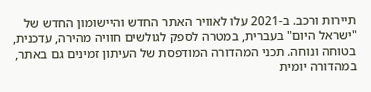תיירות ורכב. ב-2021 עלו לאוויר האתר החדש והיישומון החדש של "ישראל היום" בעברית, במטרה לספק לגולשים חוויה מהירה, עדכנית, בטוחה ונוחה. תכני המהדורה המודפסת של העיתון זמינים גם באתר, במהדורה יומית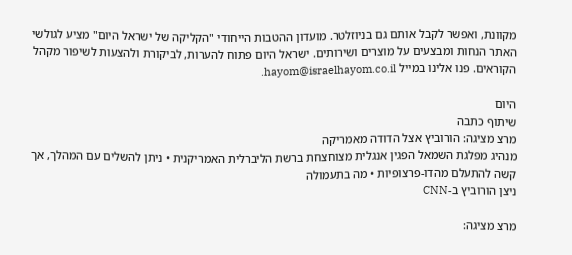מקוונת, ואפשר לקבל אותם גם בניוזלטר. מועדון ההטבות הייחודי "הקליקה של ישראל היום" מציע לגולשי האתר הנחות ומבצעים על מוצרים ושירותים. ישראל היום פתוח להערות, לביקורת ולהצעות לשיפור מקהל הקוראים. פנו אלינו במייל hayom@israelhayom.co.il.

היום
שיתוף כתבה
מרצ מציגה: הורוביץ אצל הדודה מאמריקה
מנהיג מפלגת השמאל הפגין אנגלית מצוחצחת ברשת הליברלית האמריקנית • ניתן להשלים עם המהלך, אך קשה להתעלם מהדו-פרצופיות • מה בתעמולה
ניצן הורוביץ ב-CNN

מרצ מציגה: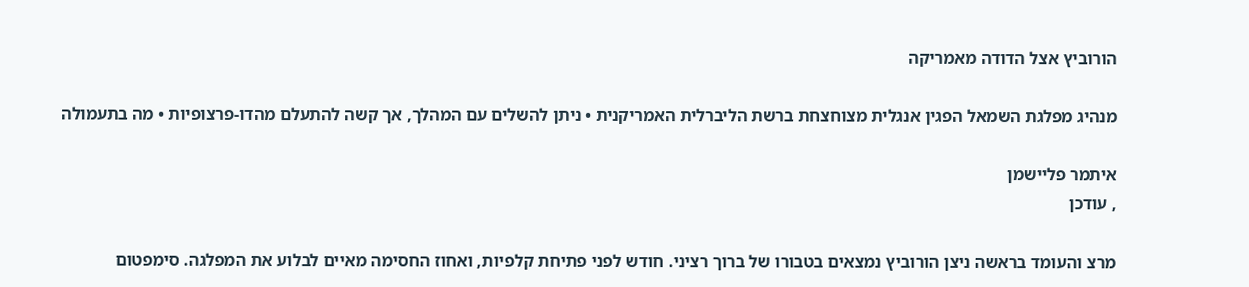הורוביץ אצל הדודה מאמריקה

מנהיג מפלגת השמאל הפגין אנגלית מצוחצחת ברשת הליברלית האמריקנית • ניתן להשלים עם המהלך, אך קשה להתעלם מהדו-פרצופיות • מה בתעמולה

איתמר פליישמן
, עודכן

מרצ והעומד בראשה ניצן הורוביץ נמצאים בטבורו של ברוך רציני. חודש לפני פתיחת קלפיות, ואחוז החסימה מאיים לבלוע את המפלגה. סימפטום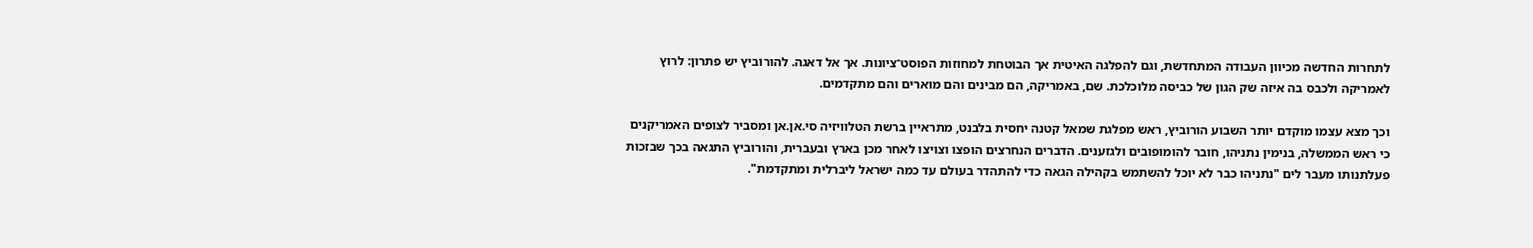לתחרות החדשה מכיוון העבודה המתחדשת, וגם להפלגה האיטית אך הבוטחת למחוזות הפוסט־ציונות. אך אל דאגה. להורוביץ יש פתרון: לרוץ לאמריקה ולכבס בה איזה שק הגון של כביסה מלוכלכת. שם, באמריקה, הם מבינים והם מוארים והם מתקדמים.

וכך מצא עצמו מוקדם יותר השבוע הורוביץ, ראש מפלגת שמאל קטנה יחסית בלבנט, מתראיין ברשת הטלוויזיה סי.אן.אן ומסביר לצופים האמריקנים כי ראש הממשלה, בנימין נתניהו, חובר להומופובים ולגזענים. הדברים הנחרצים הופצו וצויצו לאחר מכן בארץ ובעברית, והורוביץ התגאה בכך שבזכות פעלתנותו מעבר לים "נתניהו כבר לא יוכל להשתמש בקהילה הגאה כדי להתהדר בעולם עד כמה ישראל ליברלית ומתקדמת".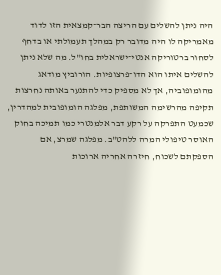היה ניתן להשלים עם הריצה הבר־קמצאית הזו לדוד מאמריקה לו היה מדובר רק במהלך תעמולתי או בדחף לסחור ברטוריקה אנטי־ישראלית בחו"ל. מה שלא ניתן להשלים איתו הוא הדו־פרצופיות. הורוביץ מודאג מהומופוביה, אך לא מספיק כדי להתנער באותה נחרצות תקיפה מהרשימה המשותפת, מפלגה הומופובית למהדרין, שכמעט התפרקה על רקע דבר אלמנטרי כמו תמיכה בחוק האוסר טיפולי המרה ללהט"ב. מפלגה שמרצ, אם הספקתם לשכוח, חיזרה אחריה ארוכות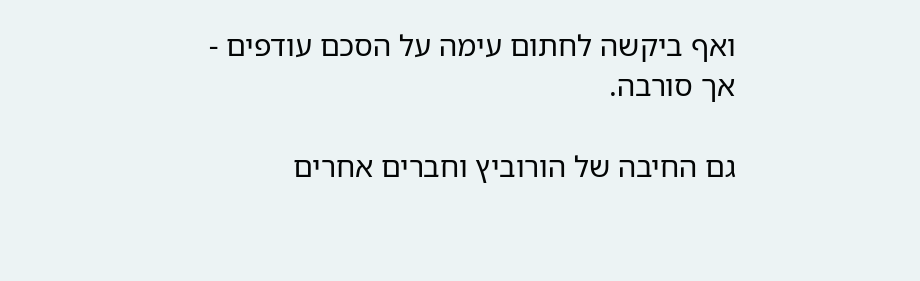ואף ביקשה לחתום עימה על הסכם עודפים - אך סורבה.

גם החיבה של הורוביץ וחברים אחרים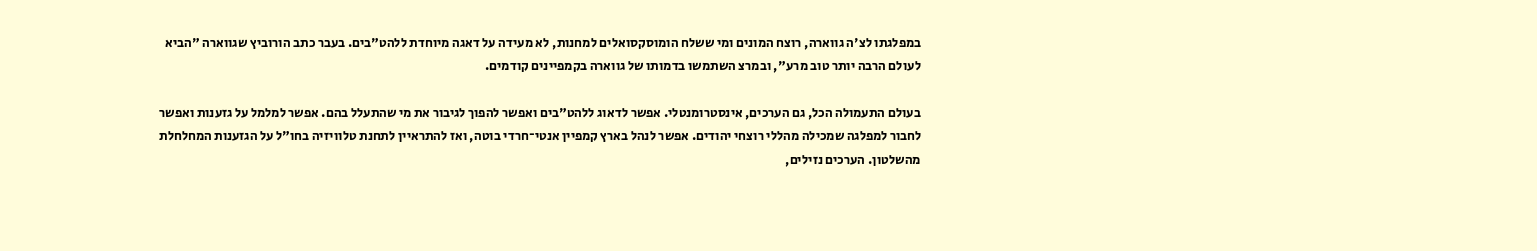במפלגתו לצ'ה גווארה, רוצח המונים ומי ששלח הומוסקסואלים למחנות, לא מעידה על דאגה מיוחדת ללהט"בים. בעבר כתב הורוביץ שגווארה "הביא לעולם הרבה יותר טוב מרע", ובמרצ השתמשו בדמותו של גווארה בקמפיינים קודמים.

בעולם התעמולה הכל, גם הערכים, אינסטרומנטלי. אפשר לדאוג ללהט"בים ואפשר להפוך לגיבור את מי שהתעלל בהם. אפשר למלמל על גזענות ואפשר לחבור למפלגה שמכילה מהללי רוצחי יהודים. אפשר לנהל בארץ קמפיין אנטי־חרדי בוטה, ואז להתראיין לתחנת טלוויזיה בחו"ל על הגזענות המחלחלת מהשלטון. הערכים נזילים,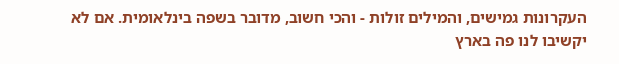העקרונות גמישים, והמילים זולות - והכי חשוב, מדובר בשפה בינלאומית. אם לא יקשיבו לנו פה בארץ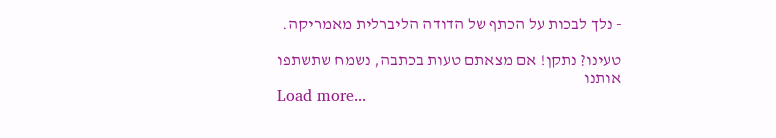- נלך לבכות על הכתף של הדודה הליברלית מאמריקה.

טעינו? נתקן! אם מצאתם טעות בכתבה, נשמח שתשתפו אותנו
Load more...